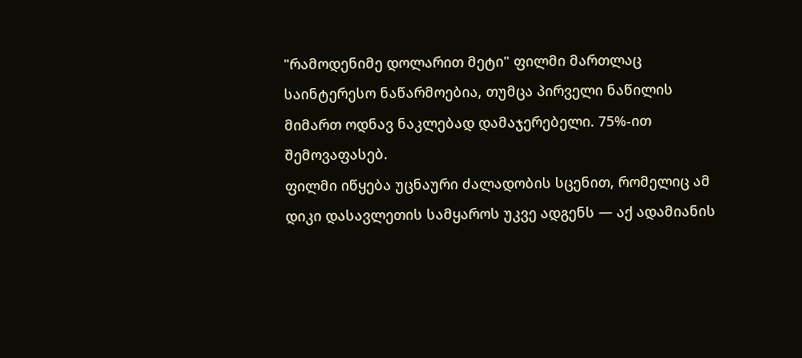"რამოდენიმე დოლარით მეტი" ფილმი მართლაც საინტერესო ნაწარმოებია, თუმცა პირველი ნაწილის მიმართ ოდნავ ნაკლებად დამაჯერებელი. 75%-ით შემოვაფასებ.
ფილმი იწყება უცნაური ძალადობის სცენით, რომელიც ამ დიკი დასავლეთის სამყაროს უკვე ადგენს — აქ ადამიანის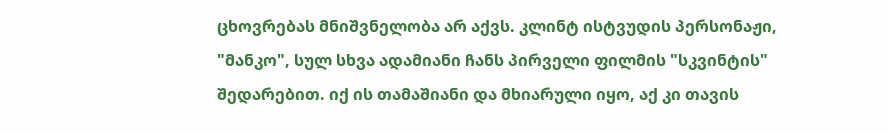ცხოვრებას მნიშვნელობა არ აქვს. კლინტ ისტვუდის პერსონაჟი, "მანკო", სულ სხვა ადამიანი ჩანს პირველი ფილმის "სკვინტის" შედარებით. იქ ის თამაშიანი და მხიარული იყო, აქ კი თავის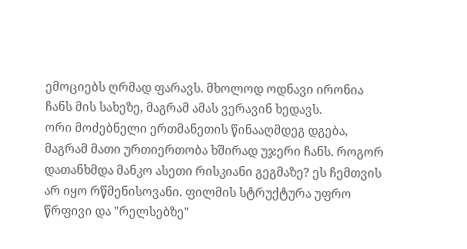ემოციებს ღრმად ფარავს. მხოლოდ ოდნავი ირონია ჩანს მის სახეზე, მაგრამ ამას ვერავინ ხედავს.
ორი მოძებნელი ერთმანეთის წინააღმდეგ დგება, მაგრამ მათი ურთიერთობა ხშირად უჯერი ჩანს. როგორ დათანხმდა მანკო ასეთი რისკიანი გეგმაზე? ეს ჩემთვის არ იყო რწმენისოვანი. ფილმის სტრუქტურა უფრო წრფივი და "რელსებზე"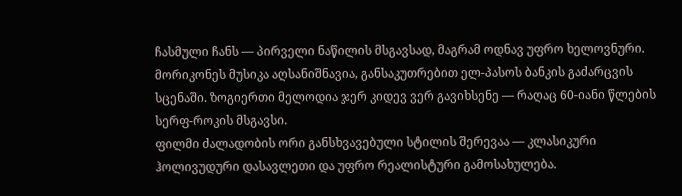ჩასმული ჩანს — პირველი ნაწილის მსგავსად, მაგრამ ოდნავ უფრო ხელოვნური.
მორიკონეს მუსიკა აღსანიშნავია, განსაკუთრებით ელ-პასოს ბანკის გაძარცვის სცენაში. ზოგიერთი მელოდია ჯერ კიდევ ვერ გავიხსენე — რაღაც 60-იანი წლების სერფ-როკის მსგავსი.
ფილმი ძალადობის ორი განსხვავებული სტილის შერევაა — კლასიკური ჰოლივუდური დასავლეთი და უფრო რეალისტური გამოსახულება.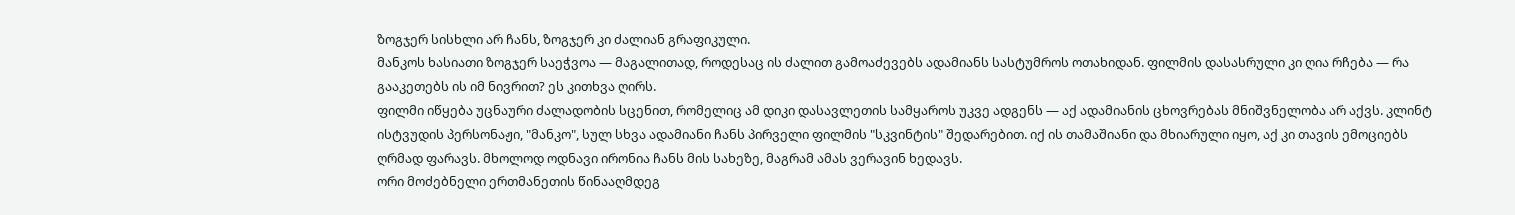ზოგჯერ სისხლი არ ჩანს, ზოგჯერ კი ძალიან გრაფიკული.
მანკოს ხასიათი ზოგჯერ საეჭვოა — მაგალითად, როდესაც ის ძალით გამოაძევებს ადამიანს სასტუმროს ოთახიდან. ფილმის დასასრული კი ღია რჩება — რა გააკეთებს ის იმ ნივრით? ეს კითხვა ღირს.
ფილმი იწყება უცნაური ძალადობის სცენით, რომელიც ამ დიკი დასავლეთის სამყაროს უკვე ადგენს — აქ ადამიანის ცხოვრებას მნიშვნელობა არ აქვს. კლინტ ისტვუდის პერსონაჟი, "მანკო", სულ სხვა ადამიანი ჩანს პირველი ფილმის "სკვინტის" შედარებით. იქ ის თამაშიანი და მხიარული იყო, აქ კი თავის ემოციებს ღრმად ფარავს. მხოლოდ ოდნავი ირონია ჩანს მის სახეზე, მაგრამ ამას ვერავინ ხედავს.
ორი მოძებნელი ერთმანეთის წინააღმდეგ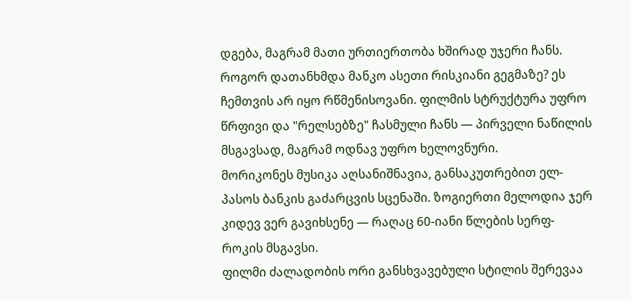დგება, მაგრამ მათი ურთიერთობა ხშირად უჯერი ჩანს. როგორ დათანხმდა მანკო ასეთი რისკიანი გეგმაზე? ეს ჩემთვის არ იყო რწმენისოვანი. ფილმის სტრუქტურა უფრო წრფივი და "რელსებზე" ჩასმული ჩანს — პირველი ნაწილის მსგავსად, მაგრამ ოდნავ უფრო ხელოვნური.
მორიკონეს მუსიკა აღსანიშნავია, განსაკუთრებით ელ-პასოს ბანკის გაძარცვის სცენაში. ზოგიერთი მელოდია ჯერ კიდევ ვერ გავიხსენე — რაღაც 60-იანი წლების სერფ-როკის მსგავსი.
ფილმი ძალადობის ორი განსხვავებული სტილის შერევაა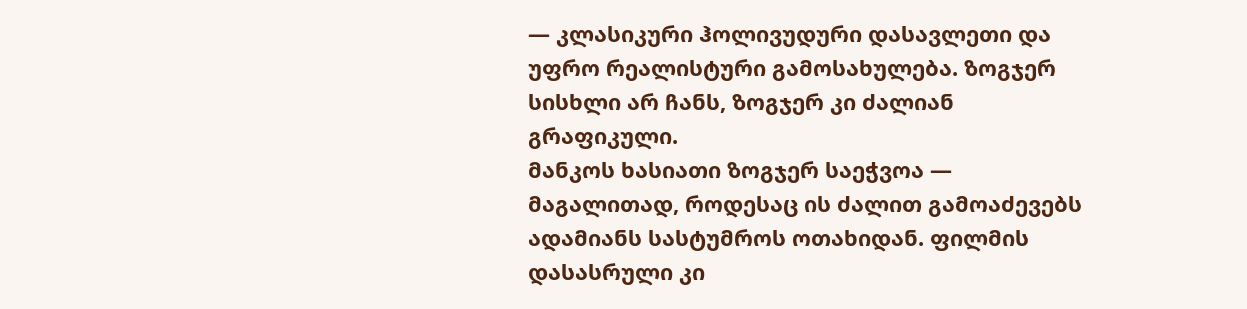— კლასიკური ჰოლივუდური დასავლეთი და უფრო რეალისტური გამოსახულება. ზოგჯერ სისხლი არ ჩანს, ზოგჯერ კი ძალიან გრაფიკული.
მანკოს ხასიათი ზოგჯერ საეჭვოა — მაგალითად, როდესაც ის ძალით გამოაძევებს ადამიანს სასტუმროს ოთახიდან. ფილმის დასასრული კი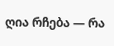ღია რჩება — რა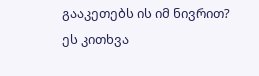გააკეთებს ის იმ ნივრით? ეს კითხვა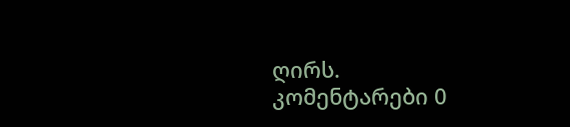ღირს.
კომენტარები 0